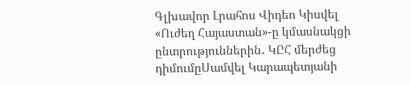Գլխավոր Լրահոս Վիդեո Կիսվել
«Ուժեղ Հայաստան»-ը կմասնակցի ընտրություններին․ ԿԸՀ մերժեց դիմումըՍամվել Կարապետյանի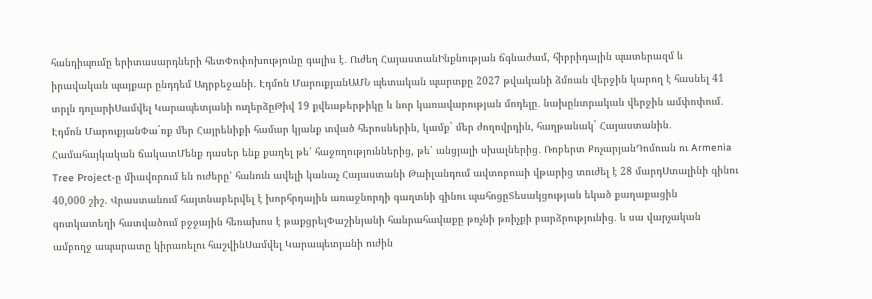հանդիպումը երիտասարդների հետՓոփոխությունը գալիս է․ Ուժեղ ՀայաստանԻնքնության ճգնաժամ, հիբրիդային պատերազմ և իրավական պայքար ընդդեմ Ադրբեջանի․ Էդմոն ՄարուքյանԱՄՆ պետական պարտքը 2027 թվականի ձմռան վերջին կարող է հասնել 41 տրլն դոլարիՍամվել Կարապետյանի ուղերձըԹիվ 19 քվեաթերթիկը և նոր կառավարության մոդելը․ նախընտրական վերջին ամփոփում․ Էդմոն ՄարուքյանՓա´ռք մեր Հայրենիքի համար կյանք տված հերոսներին, կամք` մեր ժողովրդին, հաղթանակ` Հայաստանին․ Համահայկական ճակատՄենք դասեր ենք քաղել թե՛ հաջողություններից, թե՛ անցյալի սխալներից․ Ռոբերտ ՔոչարյանԴոմուսն ու Armenia Tree Project-ը միավորում են ուժերը՝ հանուն ավելի կանաչ Հայաստանի Թաիլանդում ավտոբուսի վթարից տուժել է 28 մարդՍտալինի գինու 40,000 շիշ. Վրաստանում հայտնաբերվել է խորհրդային առաջնորդի գաղտնի գինու պահոցըՏեսակցության եկած քաղաքացին գոտկատեղի հատվածում բջջային հեռախոս է թաքցրելՓաշինյանի հանրահավաքը թռչնի թռիչքի բարձրությունից․ և սա վարչական ամբողջ ապարատը կիրառելու հաշվինՍամվել Կարապետյանի ուժին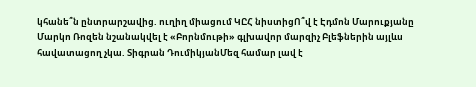կհանե՞ն ընտրարշավից. ուղիղ միացում ԿԸՀ նիստիցՈ՞վ է Էդմոն Մարուքյանը Մարկո Ռոզեն նշանակվել է «Բորնմութի» գլխավոր մարզիչ Բլեֆներին այլևս հավատացող չկա. Տիգրան ԴումիկյանՄեզ համար լավ է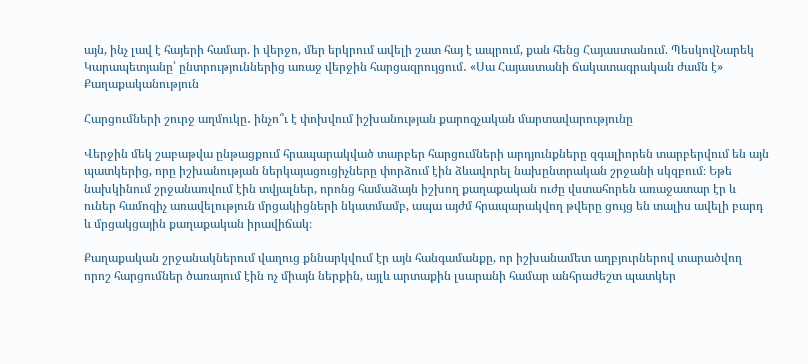այն, ինչ լավ է հայերի համար. ի վերջո, մեր երկրում ավելի շատ հայ է ապրում, քան հենց Հայաստանում. ՊեսկովՆարեկ Կարապետյանը՝ ընտրություններից առաջ վերջին հարցազրույցում․ «Սա Հայաստանի ճակատագրական ժամն է»
Քաղաքականություն

Հարցումների շուրջ աղմուկը․ ինչո՞ւ է փոխվում իշխանության քարոզչական մարտավարությունը

Վերջին մեկ շաբաթվա ընթացքում հրապարակված տարբեր հարցումների արդյունքները զգալիորեն տարբերվում են այն պատկերից, որը իշխանության ներկայացուցիչները փորձում էին ձևավորել նախընտրական շրջանի սկզբում։ Եթե նախկինում շրջանառվում էին տվյալներ, որոնց համաձայն իշխող քաղաքական ուժը վստահորեն առաջատար էր և ուներ համոզիչ առավելություն մրցակիցների նկատմամբ, ապա այժմ հրապարակվող թվերը ցույց են տալիս ավելի բարդ և մրցակցային քաղաքական իրավիճակ։

Քաղաքական շրջանակներում վաղուց քննարկվում էր այն հանգամանքը, որ իշխանամետ աղբյուրներով տարածվող որոշ հարցումներ ծառայում էին ոչ միայն ներքին, այլև արտաքին լսարանի համար անհրաժեշտ պատկեր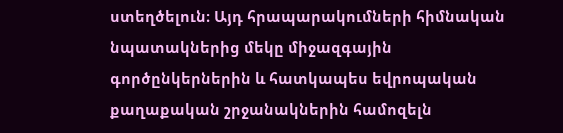ստեղծելուն։ Այդ հրապարակումների հիմնական նպատակներից մեկը միջազգային գործընկերներին և հատկապես եվրոպական քաղաքական շրջանակներին համոզելն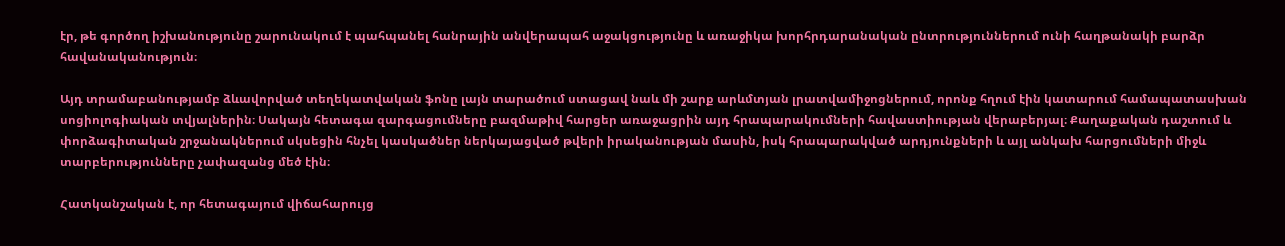էր, թե գործող իշխանությունը շարունակում է պահպանել հանրային անվերապահ աջակցությունը և առաջիկա խորհրդարանական ընտրություններում ունի հաղթանակի բարձր հավանականություն։

Այդ տրամաբանությամբ ձևավորված տեղեկատվական ֆոնը լայն տարածում ստացավ նաև մի շարք արևմտյան լրատվամիջոցներում, որոնք հղում էին կատարում համապատասխան սոցիոլոգիական տվյալներին։ Սակայն հետագա զարգացումները բազմաթիվ հարցեր առաջացրին այդ հրապարակումների հավաստիության վերաբերյալ։ Քաղաքական դաշտում և փորձագիտական շրջանակներում սկսեցին հնչել կասկածներ ներկայացված թվերի իրականության մասին, իսկ հրապարակված արդյունքների և այլ անկախ հարցումների միջև տարբերությունները չափազանց մեծ էին։

Հատկանշական է, որ հետագայում վիճահարույց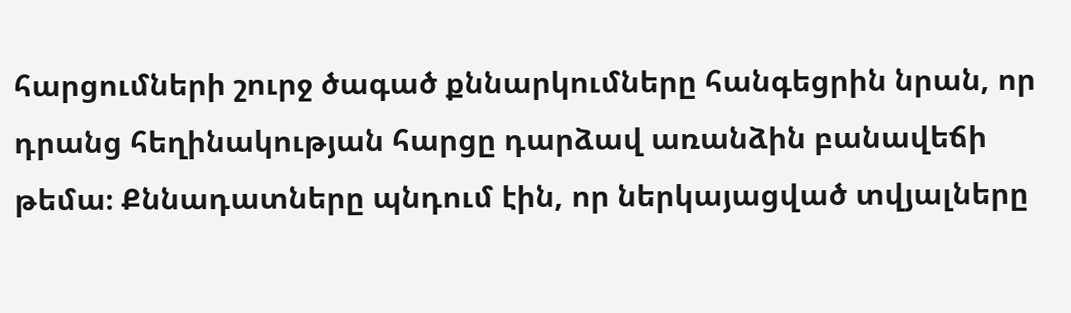հարցումների շուրջ ծագած քննարկումները հանգեցրին նրան, որ դրանց հեղինակության հարցը դարձավ առանձին բանավեճի թեմա։ Քննադատները պնդում էին, որ ներկայացված տվյալները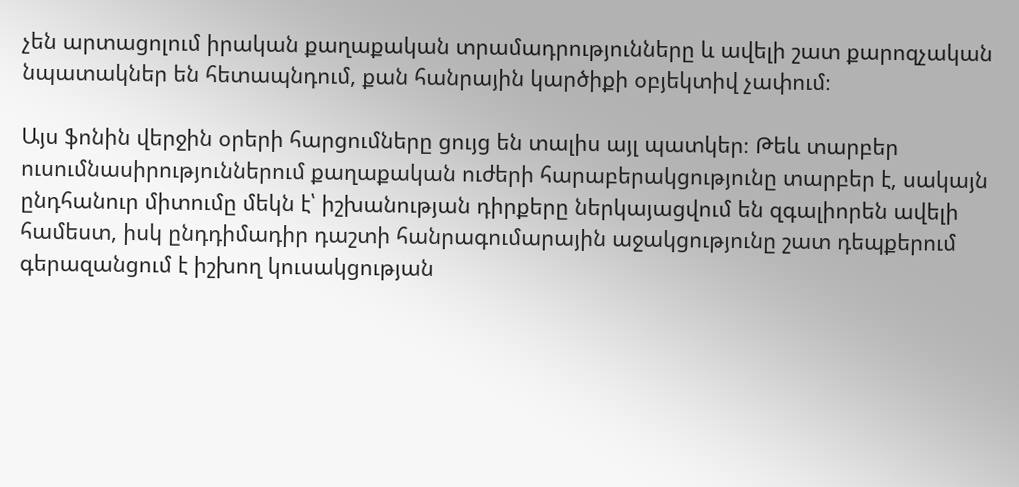չեն արտացոլում իրական քաղաքական տրամադրությունները և ավելի շատ քարոզչական նպատակներ են հետապնդում, քան հանրային կարծիքի օբյեկտիվ չափում։

Այս ֆոնին վերջին օրերի հարցումները ցույց են տալիս այլ պատկեր։ Թեև տարբեր ուսումնասիրություններում քաղաքական ուժերի հարաբերակցությունը տարբեր է, սակայն ընդհանուր միտումը մեկն է՝ իշխանության դիրքերը ներկայացվում են զգալիորեն ավելի համեստ, իսկ ընդդիմադիր դաշտի հանրագումարային աջակցությունը շատ դեպքերում գերազանցում է իշխող կուսակցության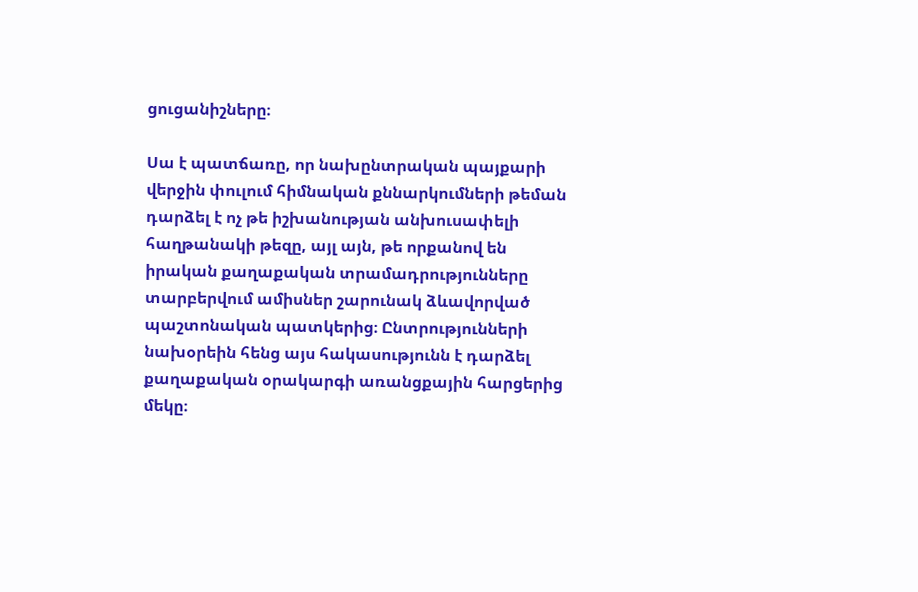ցուցանիշները։

Սա է պատճառը, որ նախընտրական պայքարի վերջին փուլում հիմնական քննարկումների թեման դարձել է ոչ թե իշխանության անխուսափելի հաղթանակի թեզը, այլ այն, թե որքանով են իրական քաղաքական տրամադրությունները տարբերվում ամիսներ շարունակ ձևավորված պաշտոնական պատկերից։ Ընտրությունների նախօրեին հենց այս հակասությունն է դարձել քաղաքական օրակարգի առանցքային հարցերից մեկը։